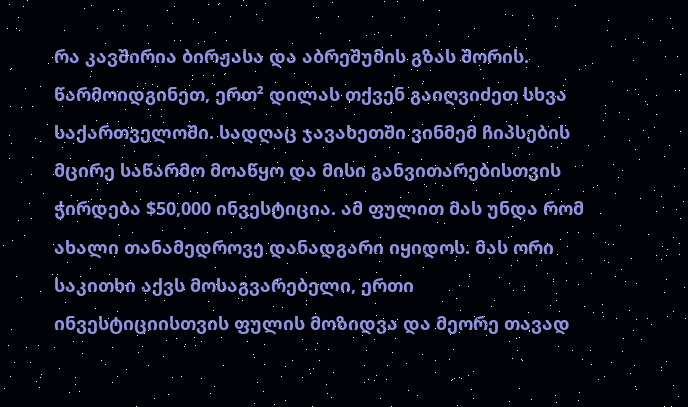რა კავშირია ბირჟასა და აბრეშუმის გზას შორის.
წარმოიდგინეთ, ერთ² დილას თქვენ გაიღვიძეთ სხვა საქართველოში. სადღაც ჯავახეთში ვინმემ ჩიპსების მცირე საწარმო მოაწყო და მისი განვითარებისთვის ჭირდება $50,000 ინვესტიცია. ამ ფულით მას უნდა რომ ახალი თანამედროვე დანადგარი იყიდოს. მას ორი საკითხი აქვს მოსაგვარებელი, ერთი ინვესტიციისთვის ფულის მოზიდვა და მეორე თავად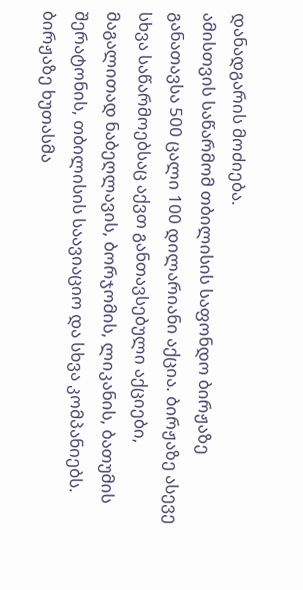დანადგარის მოძიება.
ამისთვის საწარმომ თბილისის საფონდო ბირჟაზე განათავსა 500 ცალი 100 დილარიანი აქცია. ბირჟაზე ასევე სხვა საწარმოებსაც აქვთ განთავსებული აქციები, მაგალითად ნაბეღლავის, ბორჯომის, ლიკანის, ბათუმის შერატონის, თბილისის საავიაციო და სხვა კომპანიებს.
ბირჟაზე ხუთასმა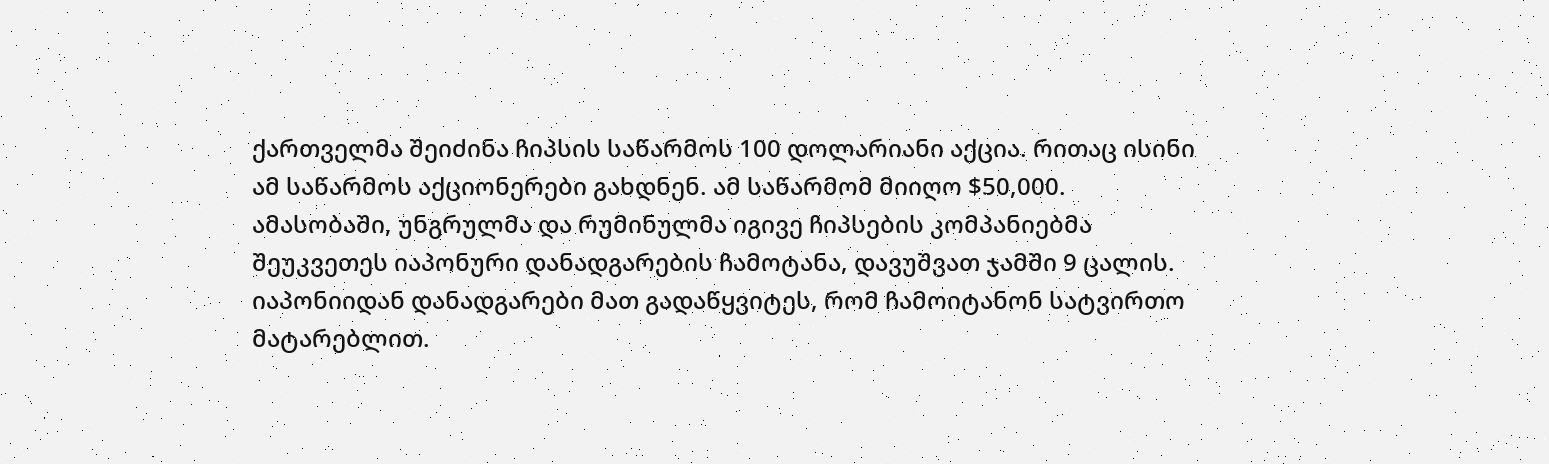ქართველმა შეიძინა ჩიპსის საწარმოს 100 დოლარიანი აქცია. რითაც ისინი ამ საწარმოს აქციონერები გახდნენ. ამ საწარმომ მიიღო $50,000.
ამასობაში, უნგრულმა და რუმინულმა იგივე ჩიპსების კომპანიებმა შეუკვეთეს იაპონური დანადგარების ჩამოტანა, დავუშვათ ჯამში 9 ცალის. იაპონიიდან დანადგარები მათ გადაწყვიტეს, რომ ჩამოიტანონ სატვირთო მატარებლით.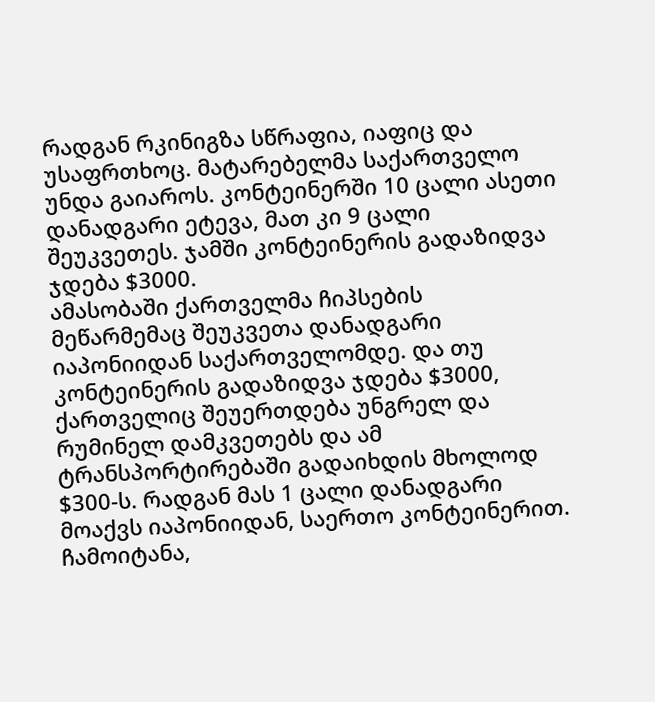რადგან რკინიგზა სწრაფია, იაფიც და უსაფრთხოც. მატარებელმა საქართველო უნდა გაიაროს. კონტეინერში 10 ცალი ასეთი დანადგარი ეტევა, მათ კი 9 ცალი შეუკვეთეს. ჯამში კონტეინერის გადაზიდვა ჯდება $3000.
ამასობაში ქართველმა ჩიპსების მეწარმემაც შეუკვეთა დანადგარი იაპონიიდან საქართველომდე. და თუ კონტეინერის გადაზიდვა ჯდება $3000, ქართველიც შეუერთდება უნგრელ და რუმინელ დამკვეთებს და ამ ტრანსპორტირებაში გადაიხდის მხოლოდ $300-ს. რადგან მას 1 ცალი დანადგარი მოაქვს იაპონიიდან, საერთო კონტეინერით.
ჩამოიტანა,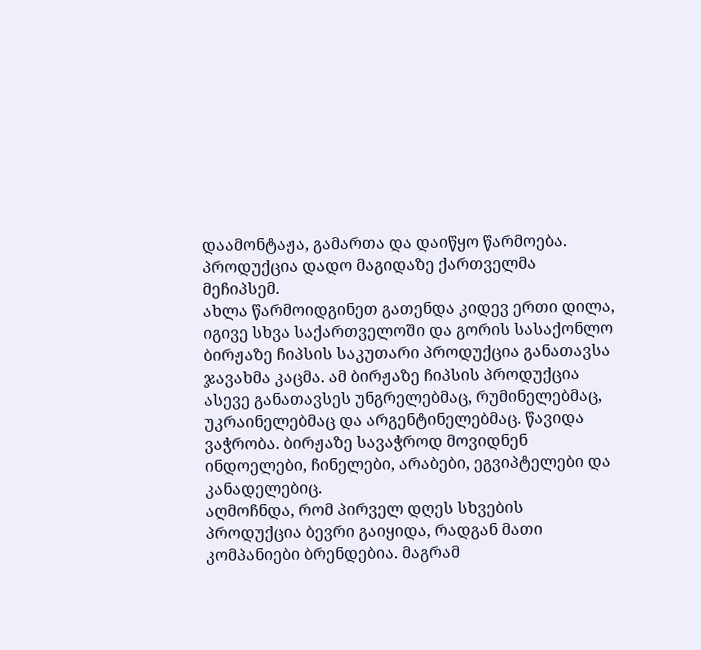დაამონტაჟა, გამართა და დაიწყო წარმოება. პროდუქცია დადო მაგიდაზე ქართველმა მეჩიპსემ.
ახლა წარმოიდგინეთ გათენდა კიდევ ერთი დილა, იგივე სხვა საქართველოში და გორის სასაქონლო ბირჟაზე ჩიპსის საკუთარი პროდუქცია განათავსა ჯავახმა კაცმა. ამ ბირჟაზე ჩიპსის პროდუქცია ასევე განათავსეს უნგრელებმაც, რუმინელებმაც, უკრაინელებმაც და არგენტინელებმაც. წავიდა ვაჭრობა. ბირჟაზე სავაჭროდ მოვიდნენ ინდოელები, ჩინელები, არაბები, ეგვიპტელები და კანადელებიც.
აღმოჩნდა, რომ პირველ დღეს სხვების პროდუქცია ბევრი გაიყიდა, რადგან მათი კომპანიები ბრენდებია. მაგრამ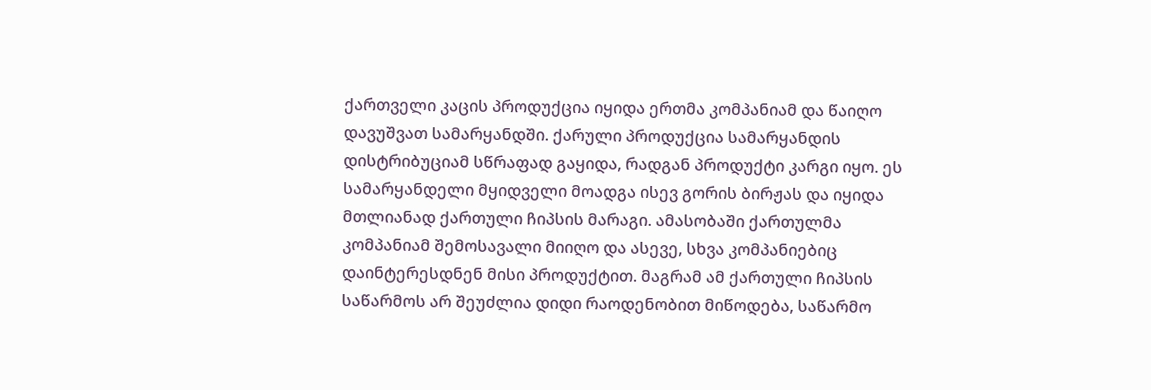ქართველი კაცის პროდუქცია იყიდა ერთმა კომპანიამ და წაიღო დავუშვათ სამარყანდში. ქარული პროდუქცია სამარყანდის დისტრიბუციამ სწრაფად გაყიდა, რადგან პროდუქტი კარგი იყო. ეს სამარყანდელი მყიდველი მოადგა ისევ გორის ბირჟას და იყიდა მთლიანად ქართული ჩიპსის მარაგი. ამასობაში ქართულმა კომპანიამ შემოსავალი მიიღო და ასევე, სხვა კომპანიებიც დაინტერესდნენ მისი პროდუქტით. მაგრამ ამ ქართული ჩიპსის საწარმოს არ შეუძლია დიდი რაოდენობით მიწოდება, საწარმო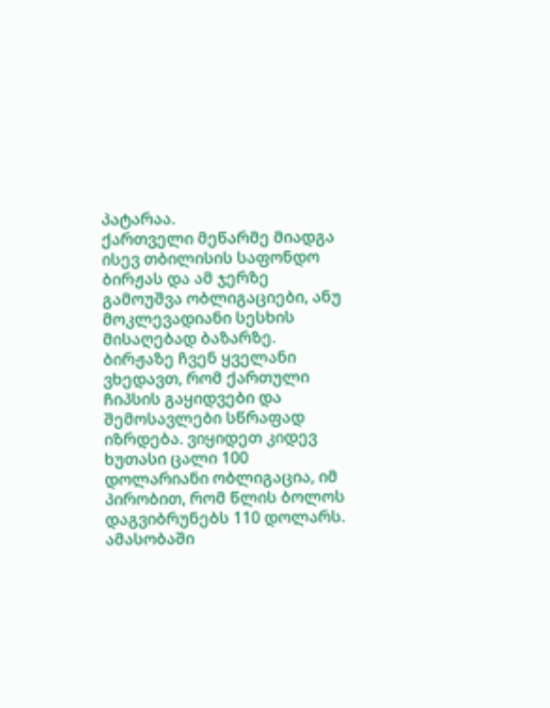პატარაა.
ქართველი მეწარმე მიადგა ისევ თბილისის საფონდო ბირჟას და ამ ჯერზე გამოუშვა ობლიგაციები, ანუ მოკლევადიანი სესხის მისაღებად ბაზარზე. ბირჟაზე ჩვენ ყველანი ვხედავთ, რომ ქართული ჩიპსის გაყიდვები და შემოსავლები სწრაფად იზრდება. ვიყიდეთ კიდევ ხუთასი ცალი 100 დოლარიანი ობლიგაცია, იმ პირობით, რომ წლის ბოლოს დაგვიბრუნებს 110 დოლარს. ამასობაში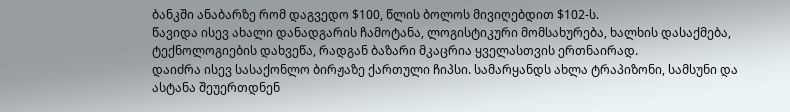ბანკში ანაბარზე რომ დაგვედო $100, წლის ბოლოს მივიღებდით $102-ს.
წავიდა ისევ ახალი დანადგარის ჩამოტანა, ლოგისტიკური მომსახურება, ხალხის დასაქმება, ტექნოლოგიების დახვეწა, რადგან ბაზარი მკაცრია ყველასთვის ერთნაირად.
დაიძრა ისევ სასაქონლო ბირჟაზე ქართული ჩიპსი. სამარყანდს ახლა ტრაპიზონი, სამსუნი და ასტანა შეუერთდნენ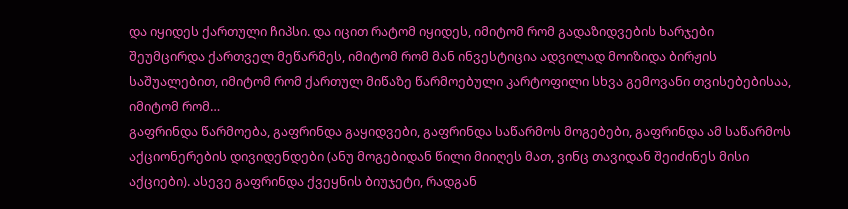და იყიდეს ქართული ჩიპსი. და იცით რატომ იყიდეს, იმიტომ რომ გადაზიდვების ხარჯები შეუმცირდა ქართველ მეწარმეს, იმიტომ რომ მან ინვესტიცია ადვილად მოიზიდა ბირჟის საშუალებით, იმიტომ რომ ქართულ მიწაზე წარმოებული კარტოფილი სხვა გემოვანი თვისებებისაა, იმიტომ რომ…
გაფრინდა წარმოება, გაფრინდა გაყიდვები, გაფრინდა საწარმოს მოგებები, გაფრინდა ამ საწარმოს აქციონერების დივიდენდები (ანუ მოგებიდან წილი მიიღეს მათ, ვინც თავიდან შეიძინეს მისი აქციები). ასევე გაფრინდა ქვეყნის ბიუჯეტი, რადგან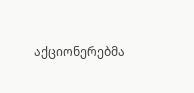აქციონერებმა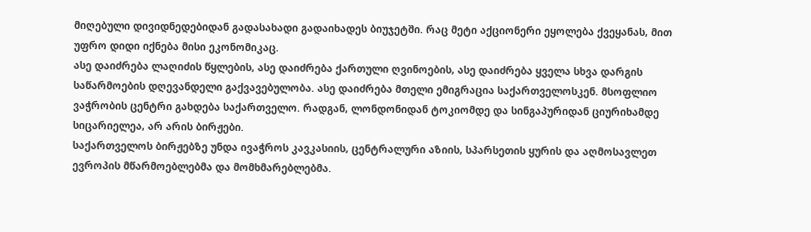მიღებული დივიდნედებიდან გადასახადი გადაიხადეს ბიუჯეტში. რაც მეტი აქციონერი ეყოლება ქვეყანას, მით უფრო დიდი იქნება მისი ეკონომიკაც.
ასე დაიძრება ლაღიძის წყლების, ასე დაიძრება ქართული ღვინოების, ასე დაიძრება ყველა სხვა დარგის საწარმოების დღევანდელი გაქვავებულობა. ასე დაიძრება მთელი ემიგრაცია საქართველოსკენ. მსოფლიო ვაჭრობის ცენტრი გახდება საქართველო. რადგან, ლონდონიდან ტოკიომდე და სინგაპურიდან ციურიხამდე სიცარიელეა, არ არის ბირჟები.
საქართველოს ბირჟებზე უნდა ივაჭროს კავკასიის, ცენტრალური აზიის, სპარსეთის ყურის და აღმოსავლეთ ევროპის მწარმოებლებმა და მომხმარებლებმა.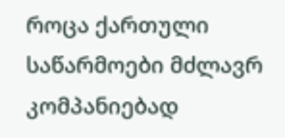როცა ქართული საწარმოები მძლავრ კომპანიებად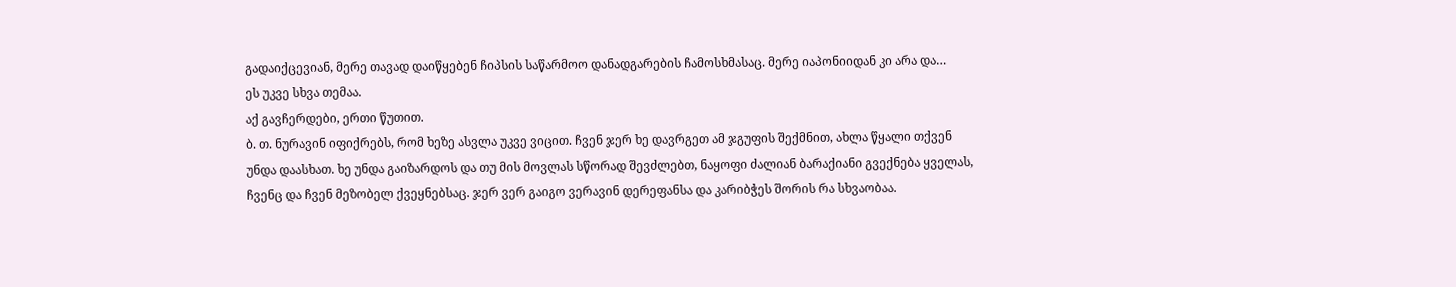გადაიქცევიან, მერე თავად დაიწყებენ ჩიპსის საწარმოო დანადგარების ჩამოსხმასაც. მერე იაპონიიდან კი არა და…
ეს უკვე სხვა თემაა.
აქ გავჩერდები, ერთი წუთით.
ბ. თ. ნურავინ იფიქრებს, რომ ხეზე ასვლა უკვე ვიცით. ჩვენ ჯერ ხე დავრგეთ ამ ჯგუფის შექმნით, ახლა წყალი თქვენ უნდა დაასხათ. ხე უნდა გაიზარდოს და თუ მის მოვლას სწორად შევძლებთ, ნაყოფი ძალიან ბარაქიანი გვექნება ყველას, ჩვენც და ჩვენ მეზობელ ქვეყნებსაც. ჯერ ვერ გაიგო ვერავინ დერეფანსა და კარიბჭეს შორის რა სხვაობაა.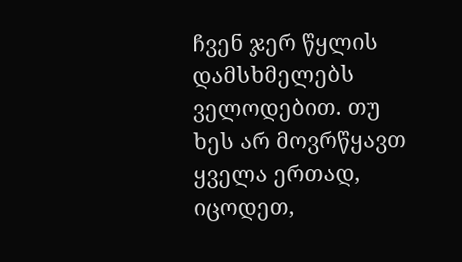ჩვენ ჯერ წყლის დამსხმელებს ველოდებით. თუ ხეს არ მოვრწყავთ ყველა ერთად, იცოდეთ,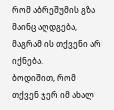რომ აბრეშუმის გზა მაინც აღდგება, მაგრამ ის თქვენი არ იქნება.
ბოდიშით, რომ თქვენ ჯერ იმ ახალ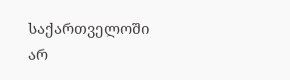საქართველოში არ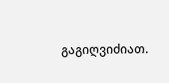გაგიღვიძიათ.